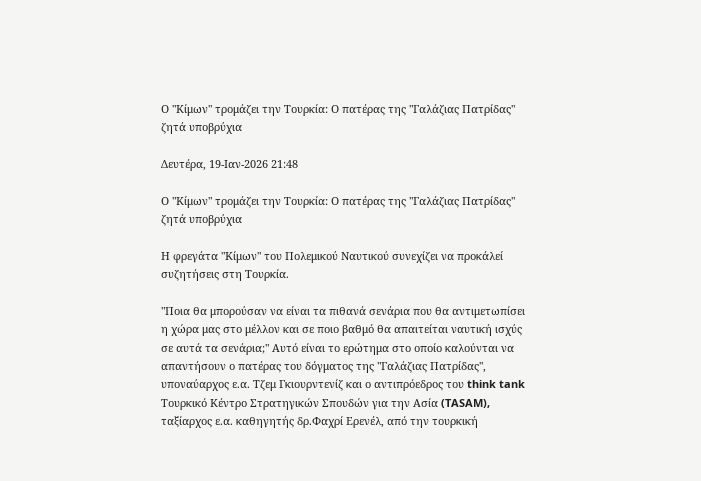Ο "Κίμων" τρομάζει την Τουρκία: Ο πατέρας της "Γαλάζιας Πατρίδας" ζητά υποβρύχια

Δευτέρα, 19-Ιαν-2026 21:48

Ο "Κίμων" τρομάζει την Τουρκία: Ο πατέρας της "Γαλάζιας Πατρίδας" ζητά υποβρύχια

Η φρεγάτα "Κίμων" του Πολεμικού Ναυτικού συνεχίζει να προκάλεί συζητήσεις στη Τουρκία.

"Ποια θα μπορούσαν να είναι τα πιθανά σενάρια που θα αντιμετωπίσει η χώρα μας στο μέλλον και σε ποιο βαθμό θα απαιτείται ναυτική ισχύς σε αυτά τα σενάρια;" Αυτό είναι το ερώτημα στο οποίο καλούνται να απαντήσουν ο πατέρας του δόγματος της "Γαλάζιας Πατρίδας", υποναύαρχος ε.α. Τζεμ Γκιουρντενίζ και ο αντιπρόεδρος του think tank Τουρκικό Κέντρο Στρατηγικών Σπουδών για την Ασία (TASAM), ταξίαρχος ε.α. καθηγητής δρ.Φαχρί Ερενέλ, από την τουρκική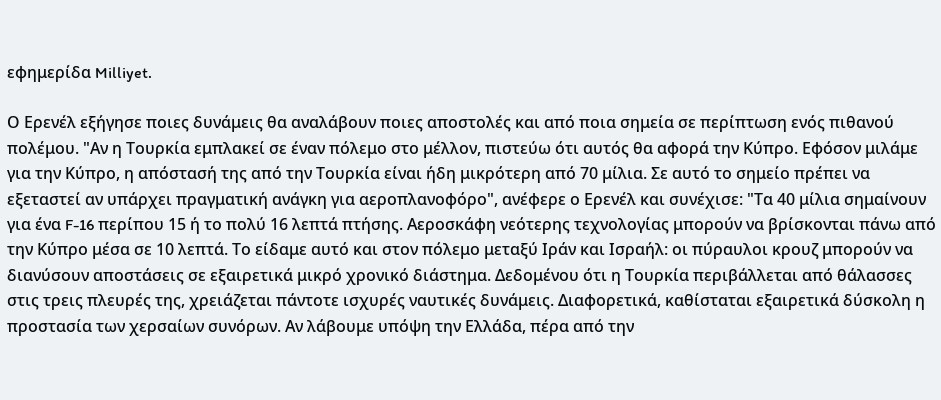εφημερίδα Milliyet.

Ο Ερενέλ εξήγησε ποιες δυνάμεις θα αναλάβουν ποιες αποστολές και από ποια σημεία σε περίπτωση ενός πιθανού πολέμου. "Αν η Τουρκία εμπλακεί σε έναν πόλεμο στο μέλλον, πιστεύω ότι αυτός θα αφορά την Κύπρο. Εφόσον μιλάμε για την Κύπρο, η απόστασή της από την Τουρκία είναι ήδη μικρότερη από 70 μίλια. Σε αυτό το σημείο πρέπει να εξεταστεί αν υπάρχει πραγματική ανάγκη για αεροπλανοφόρο", ανέφερε ο Ερενέλ και συνέχισε: "Τα 40 μίλια σημαίνουν για ένα F-16 περίπου 15 ή το πολύ 16 λεπτά πτήσης. Αεροσκάφη νεότερης τεχνολογίας μπορούν να βρίσκονται πάνω από την Κύπρο μέσα σε 10 λεπτά. Το είδαμε αυτό και στον πόλεμο μεταξύ Ιράν και Ισραήλ: οι πύραυλοι κρουζ μπορούν να διανύσουν αποστάσεις σε εξαιρετικά μικρό χρονικό διάστημα. Δεδομένου ότι η Τουρκία περιβάλλεται από θάλασσες στις τρεις πλευρές της, χρειάζεται πάντοτε ισχυρές ναυτικές δυνάμεις. Διαφορετικά, καθίσταται εξαιρετικά δύσκολη η προστασία των χερσαίων συνόρων. Αν λάβουμε υπόψη την Ελλάδα, πέρα από την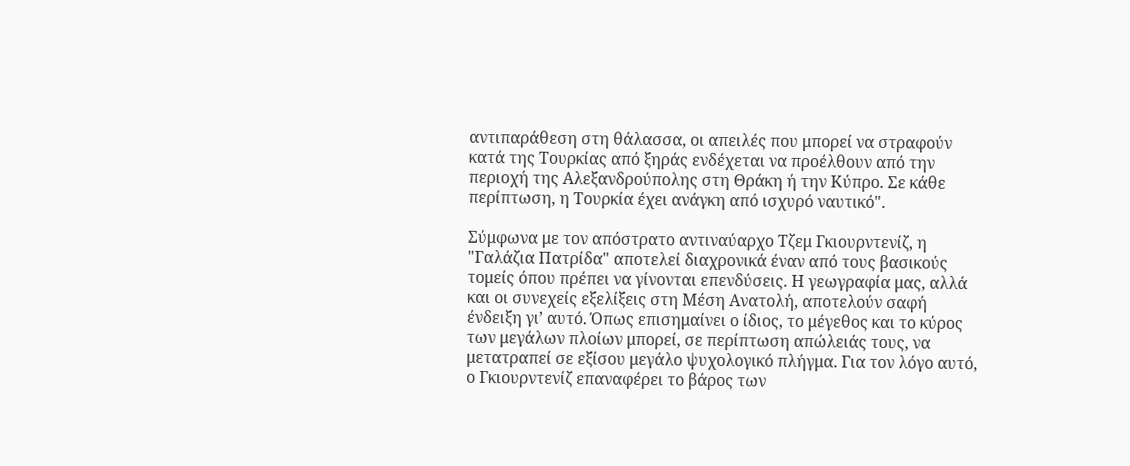αντιπαράθεση στη θάλασσα, οι απειλές που μπορεί να στραφούν κατά της Τουρκίας από ξηράς ενδέχεται να προέλθουν από την περιοχή της Αλεξανδρούπολης στη Θράκη ή την Κύπρο. Σε κάθε περίπτωση, η Τουρκία έχει ανάγκη από ισχυρό ναυτικό".

Σύμφωνα με τον απόστρατο αντιναύαρχο Τζεμ Γκιουρντενίζ, η "Γαλάζια Πατρίδα" αποτελεί διαχρονικά έναν από τους βασικούς τομείς όπου πρέπει να γίνονται επενδύσεις. Η γεωγραφία μας, αλλά και οι συνεχείς εξελίξεις στη Μέση Ανατολή, αποτελούν σαφή ένδειξη γι’ αυτό. Όπως επισημαίνει ο ίδιος, το μέγεθος και το κύρος των μεγάλων πλοίων μπορεί, σε περίπτωση απώλειάς τους, να μετατραπεί σε εξίσου μεγάλο ψυχολογικό πλήγμα. Για τον λόγο αυτό, ο Γκιουρντενίζ επαναφέρει το βάρος των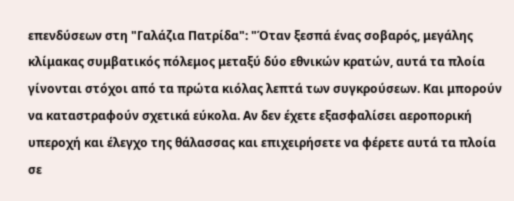επενδύσεων στη "Γαλάζια Πατρίδα": "Όταν ξεσπά ένας σοβαρός, μεγάλης κλίμακας συμβατικός πόλεμος μεταξύ δύο εθνικών κρατών, αυτά τα πλοία γίνονται στόχοι από τα πρώτα κιόλας λεπτά των συγκρούσεων. Και μπορούν να καταστραφούν σχετικά εύκολα. Αν δεν έχετε εξασφαλίσει αεροπορική υπεροχή και έλεγχο της θάλασσας και επιχειρήσετε να φέρετε αυτά τα πλοία σε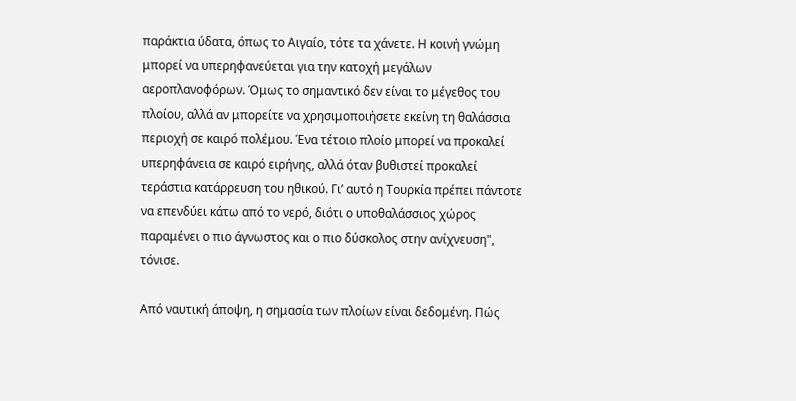παράκτια ύδατα, όπως το Αιγαίο, τότε τα χάνετε. Η κοινή γνώμη μπορεί να υπερηφανεύεται για την κατοχή μεγάλων αεροπλανοφόρων. Όμως το σημαντικό δεν είναι το μέγεθος του πλοίου, αλλά αν μπορείτε να χρησιμοποιήσετε εκείνη τη θαλάσσια περιοχή σε καιρό πολέμου. Ένα τέτοιο πλοίο μπορεί να προκαλεί υπερηφάνεια σε καιρό ειρήνης, αλλά όταν βυθιστεί προκαλεί τεράστια κατάρρευση του ηθικού. Γι’ αυτό η Τουρκία πρέπει πάντοτε να επενδύει κάτω από το νερό, διότι ο υποθαλάσσιος χώρος παραμένει ο πιο άγνωστος και ο πιο δύσκολος στην ανίχνευση", τόνισε.

Από ναυτική άποψη, η σημασία των πλοίων είναι δεδομένη. Πώς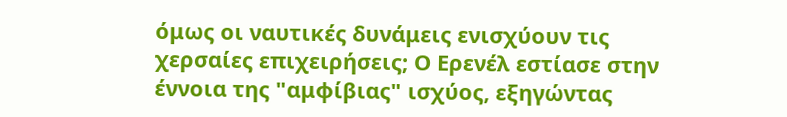όμως οι ναυτικές δυνάμεις ενισχύουν τις χερσαίες επιχειρήσεις; Ο Ερενέλ εστίασε στην έννοια της "αμφίβιας" ισχύος, εξηγώντας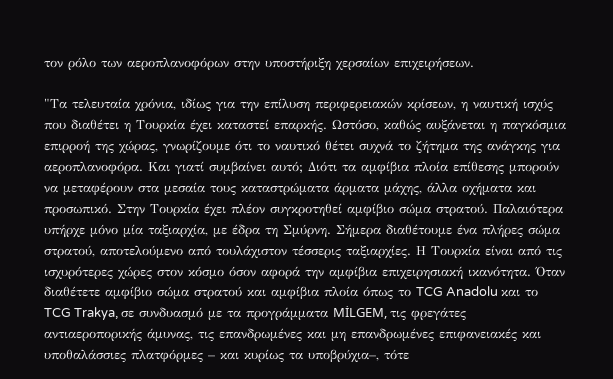τον ρόλο των αεροπλανοφόρων στην υποστήριξη χερσαίων επιχειρήσεων.

"Τα τελευταία χρόνια, ιδίως για την επίλυση περιφερειακών κρίσεων, η ναυτική ισχύς που διαθέτει η Τουρκία έχει καταστεί επαρκής. Ωστόσο, καθώς αυξάνεται η παγκόσμια επιρροή της χώρας, γνωρίζουμε ότι το ναυτικό θέτει συχνά το ζήτημα της ανάγκης για αεροπλανοφόρα. Και γιατί συμβαίνει αυτό; Διότι τα αμφίβια πλοία επίθεσης μπορούν να μεταφέρουν στα μεσαία τους καταστρώματα άρματα μάχης, άλλα οχήματα και προσωπικό. Στην Τουρκία έχει πλέον συγκροτηθεί αμφίβιο σώμα στρατού. Παλαιότερα υπήρχε μόνο μία ταξιαρχία, με έδρα τη Σμύρνη. Σήμερα διαθέτουμε ένα πλήρες σώμα στρατού, αποτελούμενο από τουλάχιστον τέσσερις ταξιαρχίες. Η Τουρκία είναι από τις ισχυρότερες χώρες στον κόσμο όσον αφορά την αμφίβια επιχειρησιακή ικανότητα. Όταν διαθέτετε αμφίβιο σώμα στρατού και αμφίβια πλοία όπως το TCG Anadolu και το TCG Trakya, σε συνδυασμό με τα προγράμματα MİLGEM, τις φρεγάτες αντιαεροπορικής άμυνας, τις επανδρωμένες και μη επανδρωμένες επιφανειακές και υποθαλάσσιες πλατφόρμες – και κυρίως τα υποβρύχια–, τότε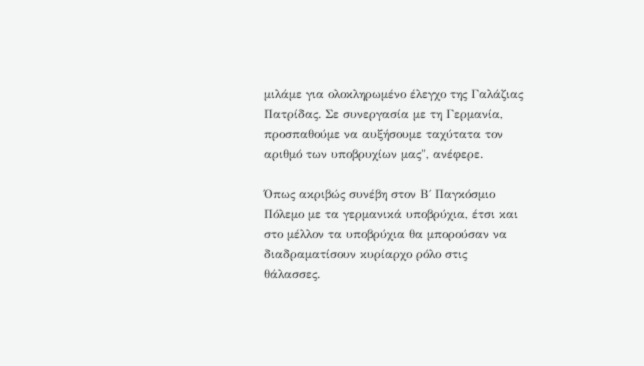μιλάμε για ολοκληρωμένο έλεγχο της Γαλάζιας Πατρίδας. Σε συνεργασία με τη Γερμανία, προσπαθούμε να αυξήσουμε ταχύτατα τον αριθμό των υποβρυχίων μας", ανέφερε.

Όπως ακριβώς συνέβη στον Β΄ Παγκόσμιο Πόλεμο με τα γερμανικά υποβρύχια, έτσι και στο μέλλον τα υποβρύχια θα μπορούσαν να διαδραματίσουν κυρίαρχο ρόλο στις θάλασσες.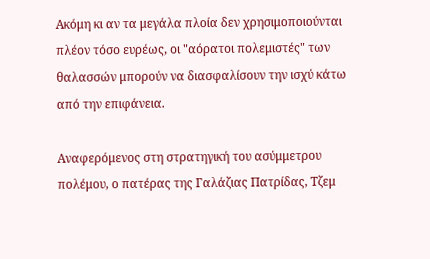Ακόμη κι αν τα μεγάλα πλοία δεν χρησιμοποιούνται πλέον τόσο ευρέως, οι "αόρατοι πολεμιστές" των θαλασσών μπορούν να διασφαλίσουν την ισχύ κάτω από την επιφάνεια.

Αναφερόμενος στη στρατηγική του ασύμμετρου πολέμου, ο πατέρας της Γαλάζιας Πατρίδας, Τζεμ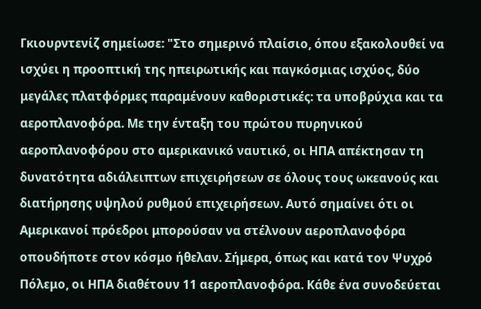Γκιουρντενίζ σημείωσε: "Στο σημερινό πλαίσιο, όπου εξακολουθεί να ισχύει η προοπτική της ηπειρωτικής και παγκόσμιας ισχύος, δύο μεγάλες πλατφόρμες παραμένουν καθοριστικές: τα υποβρύχια και τα αεροπλανοφόρα. Με την ένταξη του πρώτου πυρηνικού αεροπλανοφόρου στο αμερικανικό ναυτικό, οι ΗΠΑ απέκτησαν τη δυνατότητα αδιάλειπτων επιχειρήσεων σε όλους τους ωκεανούς και διατήρησης υψηλού ρυθμού επιχειρήσεων. Αυτό σημαίνει ότι οι Αμερικανοί πρόεδροι μπορούσαν να στέλνουν αεροπλανοφόρα οπουδήποτε στον κόσμο ήθελαν. Σήμερα, όπως και κατά τον Ψυχρό Πόλεμο, οι ΗΠΑ διαθέτουν 11 αεροπλανοφόρα. Κάθε ένα συνοδεύεται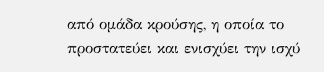από ομάδα κρούσης, η οποία το προστατεύει και ενισχύει την ισχύ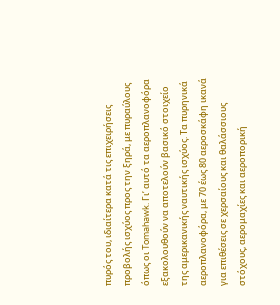πυρός του, ιδιαίτερα κατά τις επιχειρήσεις προβολής ισχύος προς την ξηρά, με πυραύλους όπως οι Tomahawk. Γι’ αυτό τα αεροπλανοφόρα εξακολουθούν να αποτελούν βασικό στοιχείο της αμερικανικής ναυτικής ισχύος. Τα πυρηνικά αεροπλανοφόρα, με 70 έως 80 αεροσκάφη ικανά για επιθέσεις σε χερσαίους και θαλάσσιους στόχους, αερομαχίες και αεροπορική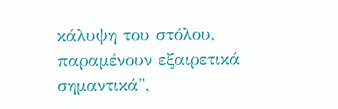κάλυψη του στόλου, παραμένουν εξαιρετικά σημαντικά",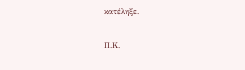κατέληξε.

Π.Κ.